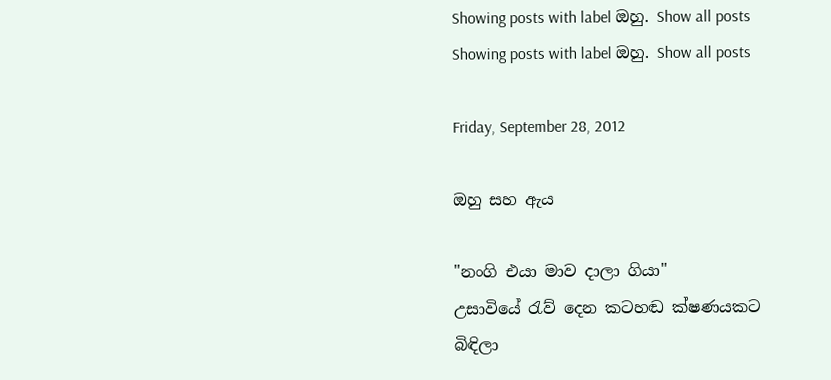Showing posts with label ඔහු. Show all posts
Showing posts with label ඔහු. Show all posts

Friday, September 28, 2012

ඔහු සහ ඇය

"නංගි එයා මාව දාලා ගියා"
උසාවියේ රැව් දෙන කටහඬ ක්ෂණයකට බිඳිලා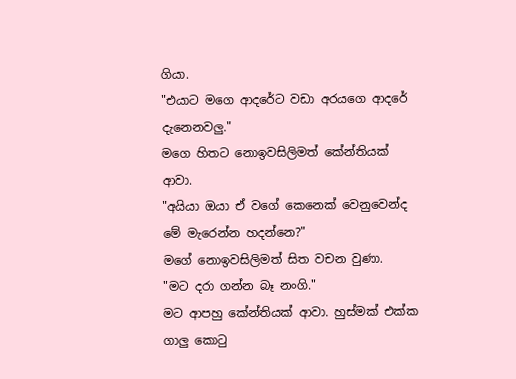ගියා.
"එයාට මගෙ ආදරේට වඩා අරයගෙ ආදරේ දැනෙනවලු."
මගෙ හිතට නොඉවසිලිමත් කේන්තියක් ආවා.
"අයියා ඔයා ඒ වගේ කෙනෙක් වෙනුවෙන්ද මේ මැරෙන්න හදන්නෙ?"
මගේ නොඉවසිලිමත් සිත වචන වුණා.
"මට දරා ගන්න බෑ නංගි."
මට ආපහු කේන්තියක් ආවා. හුස්මක් එක්ක ගාලු කොටු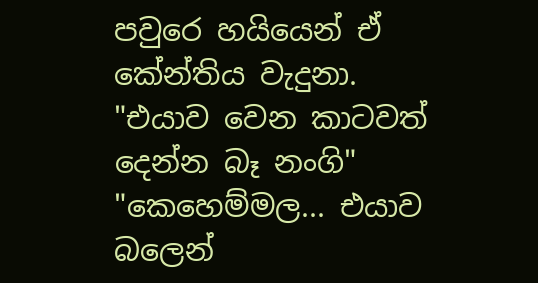පවුරෙ හයියෙන් ඒ කේන්තිය වැදුනා.
"එයාව වෙන කාටවත් දෙන්න බෑ නංගි"
"කෙහෙම්මල... එයාව බලෙන්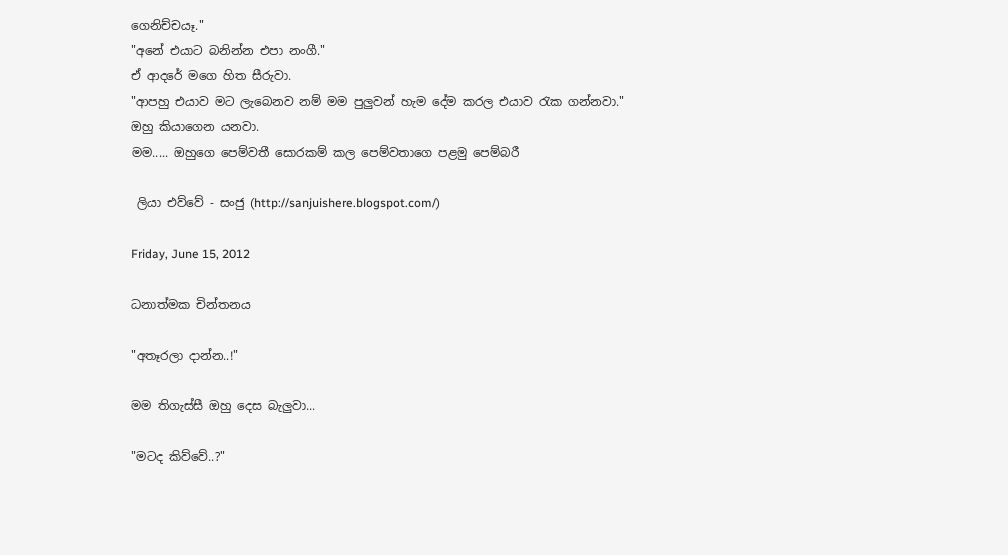ගෙනිච්චයෑ."
"අනේ එයාට බනින්න එපා නංගී."
ඒ ආදරේ මගෙ හිත සීරුවා.
"ආපහු එයාව මට ලැබෙනව නම් මම පුලුවන් හැම දේම කරල එයාව රැක ගන්නවා."
ඔහු කියාගෙන යනවා.
මම..... ඔහුගෙ පෙම්වතී සොරකම් කල පෙම්වතාගෙ පළමු පෙම්බරී

 ලියා එව්වේ - සංජු (http://sanjuishere.blogspot.com/)

Friday, June 15, 2012

ධනාත්මක චින්තනය

"අතෑරලා දාන්න..!"

මම තිගැස්සී ඔහු දෙස බැලුවා...

"මටද කිව්වේ..?"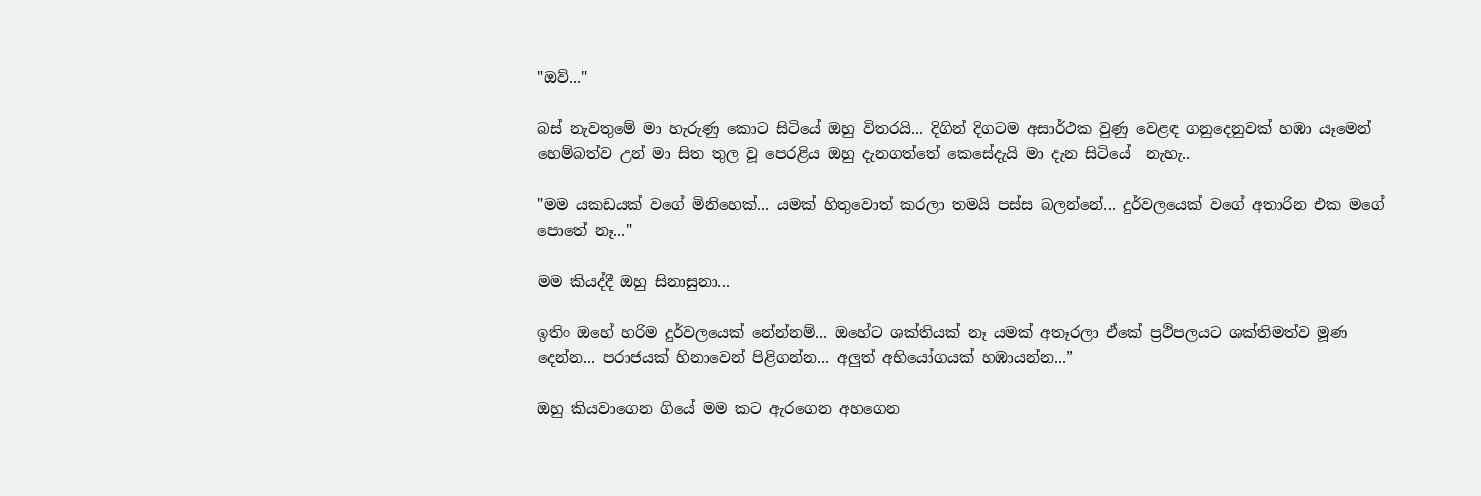"ඔව්..."

බස් නැවතුමේ මා හැරුණු කොට සිටියේ ඔහු විතරයි... දිගින් දිගටම අසාර්ථක වුණු වෙළඳ ගනුදෙනුවක් හඹා යෑමෙන් හෙම්බත්ව උන් මා සිත තුල වූ පෙරළිය ඔහු දැනගත්තේ කෙසේදැයි මා දැන සිටියේ  නැහැ..

"මම යකඩයක් වගේ මිනිහෙක්... යමක් හිතුවොත් කරලා තමයි පස්ස බලන්නේ... දුර්වලයෙක් වගේ අතාරින එක මගේ පොතේ නෑ..."

මම කියද්දී ඔහු සිනාසුනා...

ඉතිං ඔහේ හරිම දුර්වලයෙක් නේන්නම්... ඔහේට ශක්තියක් නෑ යමක් අතෑරලා ඒකේ ප්‍රථිපලයට ශක්තිමත්ව මූණ දෙන්න... පරාජයක් හිනාවෙන් පිළිගන්න... අලුත් අභියෝගයක් හඹායන්න...”

ඔහු කියවාගෙන ගියේ මම කට ඇරගෙන අහගෙන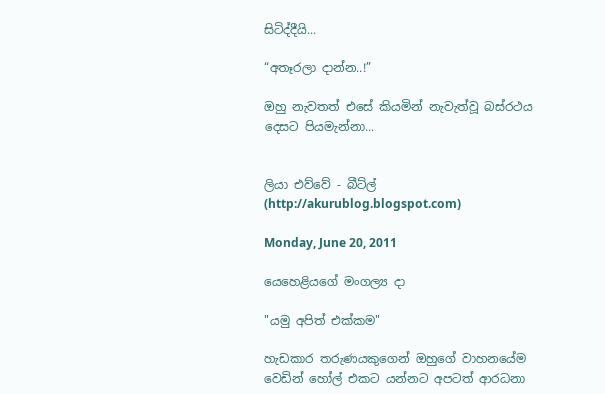සිටිද්දීයි...

“අතෑරලා දාන්න..!”

ඔහු නැවතත් එසේ කියමින් නැවැත්වූ බස්රථය දෙසට පියමැන්නා...


ලියා එව්වේ - බීට්ල් (http://akurublog.blogspot.com)

Monday, June 20, 2011

යෙහෙළියගේ මංගල්‍ය දා

"යමු අපිත් එක්කම"

හැඩකාර තරුණයකුගෙන් ඔහුගේ වාහනයේම වෙඩින් හෝල් එකට යන්නට අපටත් ආරධනා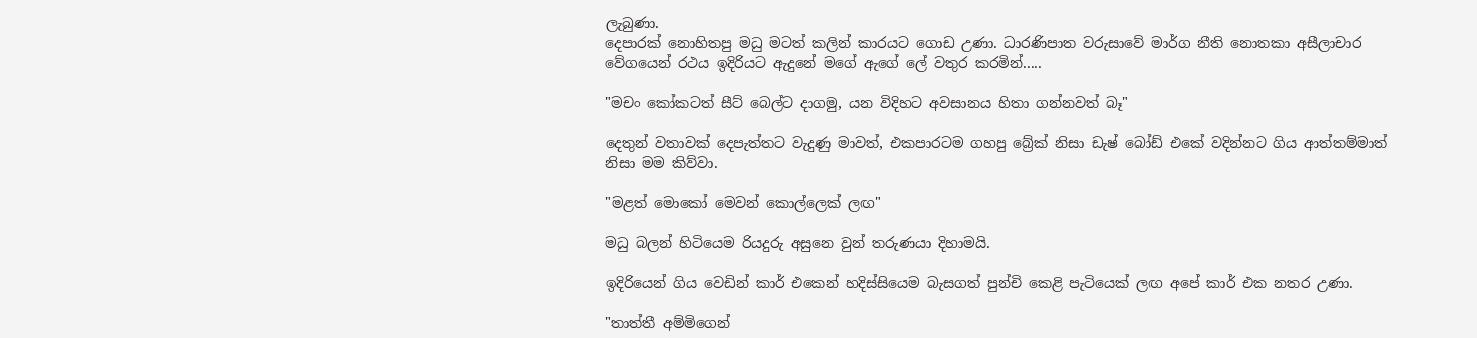ලැබුණා.
දෙපාරක් නොහිතපු මධු මටත් කලින් කාරයට ගොඩ උණා. ධාරණිපාත වරුසාවේ මාර්ග නීති නොතකා අසීලාචාර වේගයෙන් රථය ඉදිරියට ඇදුනේ මගේ ඇගේ ලේ වතුර කරමින්.....

"මචං කෝකටත් සීට් බෙල්ට දාගමු, යන විදිහට අවසානය හිතා ගන්නවත් බෑ"

දෙතුන් වතාවක් දෙපැත්තට වැදුණු මාවත්, එකපාරටම ගහපු බ්‍රේක් නිසා ඩැෂ් බෝඩ් එකේ වදින්නට ගිය ආත්තම්මාත් නිසා මම කිව්වා.

"මළත් මොකෝ මෙවන් කොල්ලෙක් ලඟ"

මධු බලන් හිටියෙම රියදුරු අසුනෙ වුන් තරුණයා දිහාමයි.

ඉදිරියෙන් ගිය වෙඩින් කාර් එකෙන් හදිස්සියෙම බැසගත් පුන්චි කෙළි පැටියෙක් ලඟ අපේ කාර් එක නතර උණා.

"තාත්තී අම්මිගෙන්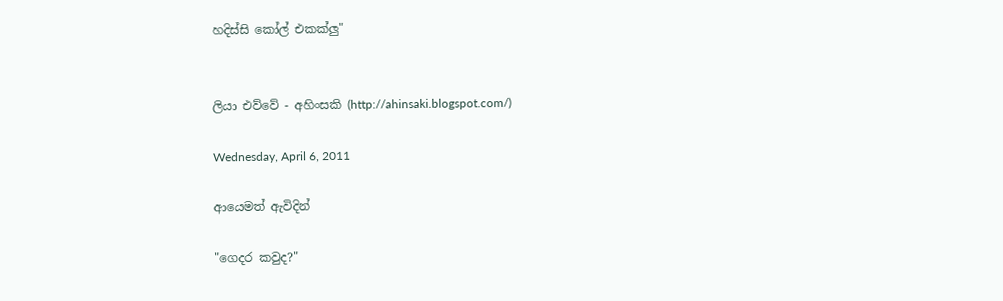හදිස්සි කෝල් එකක්ලු"


ලියා එව්වේ - අහිංසකි (http://ahinsaki.blogspot.com/)

Wednesday, April 6, 2011

ආයෙමත් ඇවිදින්

"ගෙදර කවුද?"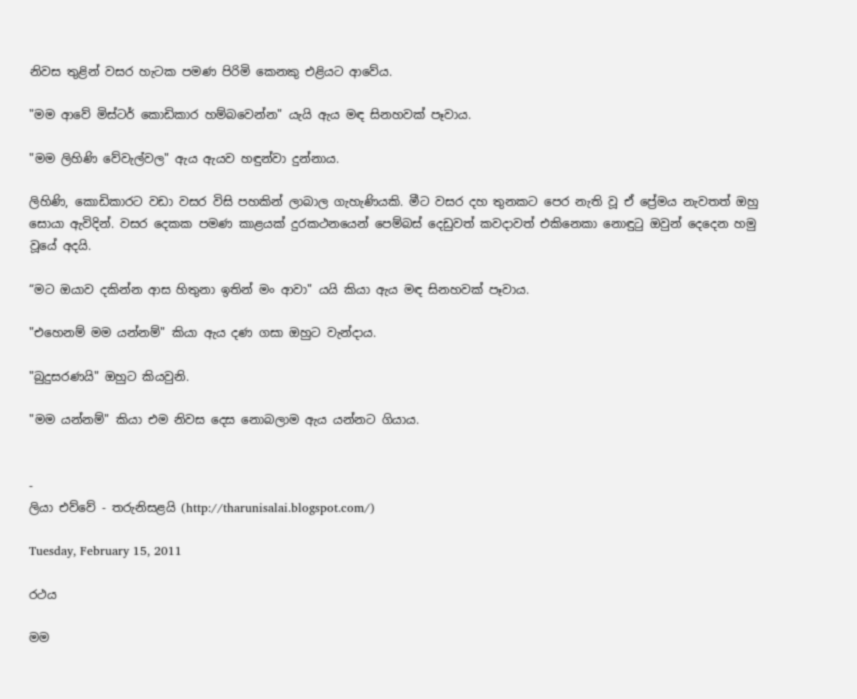නිවස තුළින් වසර හැටක පමණ පිරිමි කෙනකු එළියට ආවේය.

"මම ආවේ මිස්ටර් කොඩිකාර හම්බවෙන්න" යැයි ඇය මඳ සිනහවක් පෑවාය.

"මම ලිහිණි වේවැල්වල" ඇය ඇයව හඳුන්වා දුන්නාය.

ලිහිණි, කොඩිකාරට වඩා වසර විසි පහකින් ලාබාල ගැහැණියකි. මීට වසර දහ තුනකට පෙර නැති වූ ඒ ප්‍රේමය නැවතත් ඔහු සොයා ඇවිදින්. වසර දෙකක පමණ කාළයක් දුරකථනයෙන් පෙම්බස් දෙඩුවත් කවදාවත් එකිනෙකා නොඳුටු ඔවුන් දෙදෙන හමු වූයේ අදයි.

“මට ඔයාව දකින්න ආස හිතුනා ඉතින් මං ආවා" යයි කියා ඇය මඳ සිනහවක් පෑවාය.

"එහෙනම් මම යන්නම්" කියා ඇය දණ ගසා ඔහුට වැන්දාය.

"බුදුසරණයි" ඔහුට කියවුනි.

"මම යන්නම්" කියා එම නිවස දෙස නොබලාම ඇය යන්නට ගියාය.


-
ලියා එව්වේ - තරුනිසළයි (http://tharunisalai.blogspot.com/)

Tuesday, February 15, 2011

රථය

මම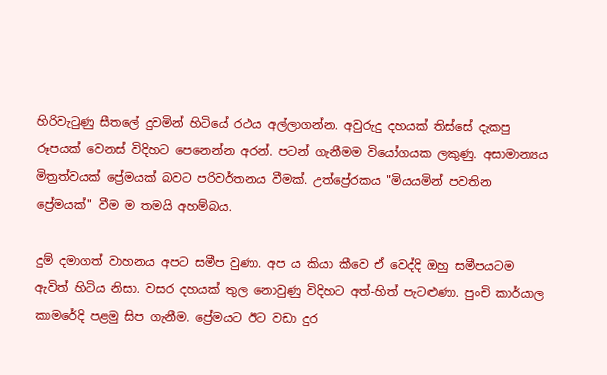හිරිවැටුණු සීතලේ දුවමින් හිටියේ රථය අල්ලාගන්න. අවුරුදු දහයක් තිස්සේ දැකපු රූපයක් වෙනස් විදිහට පෙනෙන්න අරන්. පටන් ගැනීමම වියෝගයක ලකුණු. අසාමාන්‍යය මිත්‍රත්වයක් ප්‍රේමයක් බවට පරිවර්තනය වීමක්. උත්ප්‍රේරකය "මියයමින් පවතින ප්‍රේමයක්" වීම ම තමයි අහම්බය.

දුම් දමාගත් වාහනය අපට සමීප වුණා. අප ය කියා කීවෙ ඒ වෙද්දි ඔහු සමීපයටම ඇවිත් හිටිය නිසා. වසර දහයක් තුල නොවුණු විදිහට අත්-හිත් පැටළුණා. පුංචි කාර්යාල කාමරේදි පළමු සිප ගැනීම. ප්‍රේමයට ඊට වඩා දුර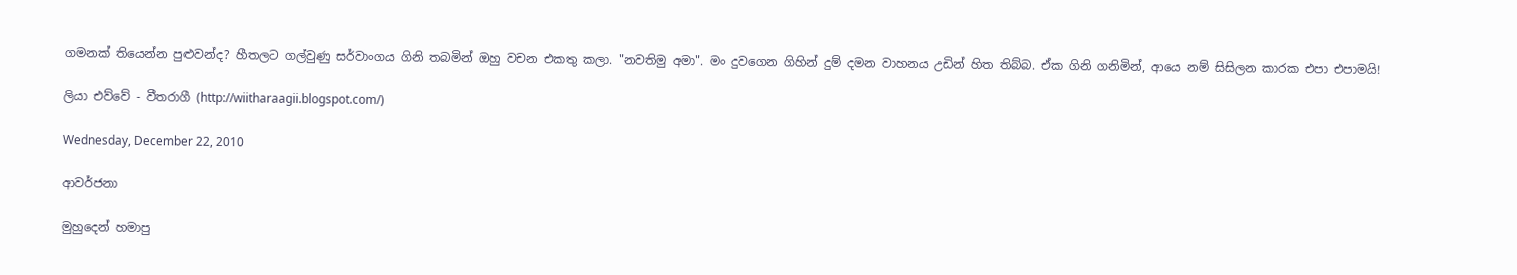ගමනක් තියෙන්න පුළුවන්ද? හීතලට ගල්වුණු සර්වාංගය ගිනි තබමින් ඔහු වචන එකතු කලා. "නවතිමු අමා". මං දුවගෙන ගිහින් දුම් දමන වාහනය උඩින් හිත තිබ්බ. ඒක ගිනි ගනිමින්, ආයෙ නම් සිසිලන කාරක එපා එපාමයි!

ලියා එව්වේ - වීතරාගී (http://wiitharaagii.blogspot.com/)

Wednesday, December 22, 2010

ආවර්ජනා

මුහුදෙන් හමාපු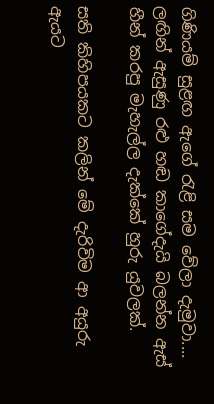ගිණියම් සුළඟ ඇගේ රැළි සම වේලා දැමුවා.... ලඟින් ඇසුණු රළු හඬ කාගේදැයි බලන්න ඇස් හීන් කරපු මැහැල්ල දැක්කේ හුරු යුවලක්.

සති කිහිපයකට කලින් මේ දැරිවිම ආ අයුරු ඇයට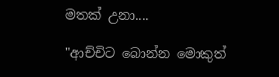මතක් උනා....

"ආච්චිට බොන්න මොකුත්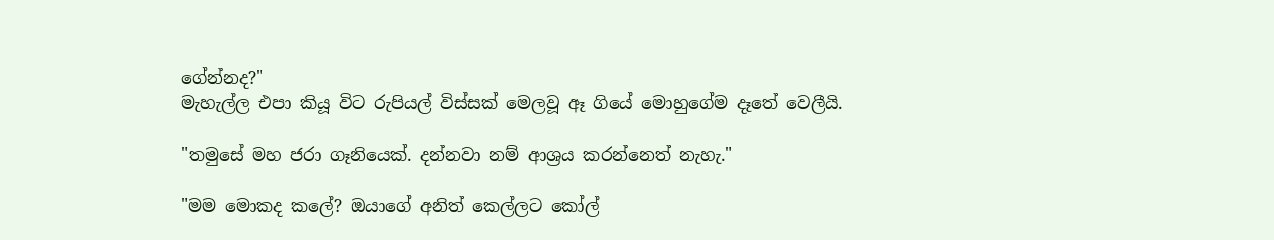ගේන්නද?"
මැහැල්ල එපා කියූ විට රුපියල් විස්සක් මෙලවූ ඈ ගියේ මොහුගේම දෑතේ වෙලීයි.

"තමුසේ මහ ජරා ගෑනියෙක්. දන්නවා නම් ආශ්‍රය කරන්නෙත් නැහැ."

"මම මොකද කලේ? ඔයාගේ අනිත් කෙල්ලට කෝල්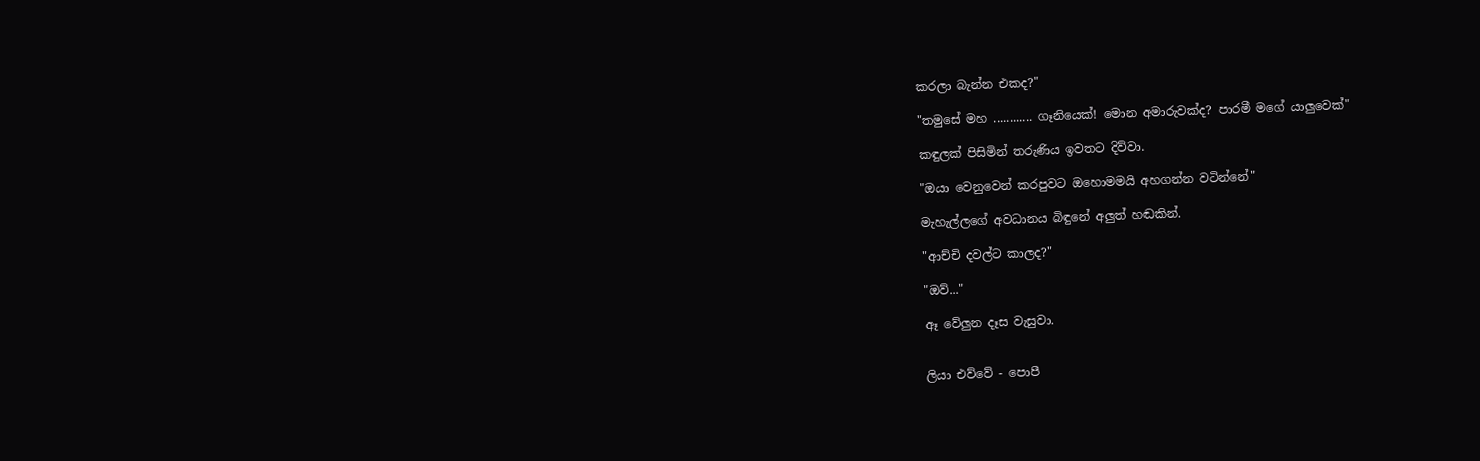කරලා බැන්න එකද?"

"තමුසේ මහ ............ ගෑනියෙක්! මොන අමාරුවක්ද? පාරමී මගේ යාලුවෙක්"

කඳුලක් පිසිමින් තරුණිය ඉවතට දිව්වා.

"ඔයා වෙනුවෙන් කරපුවට ඔහොමමයි අහගන්න වටින්නේ"

මැහැල්ලගේ අවධානය බිඳුනේ අලුත් හඬකින්.

"ආච්චි දවල්ට කාලද?"

"ඔව්..."

ඈ වේලුන දෑස වැසුවා.


ලියා එව්වේ - පොපී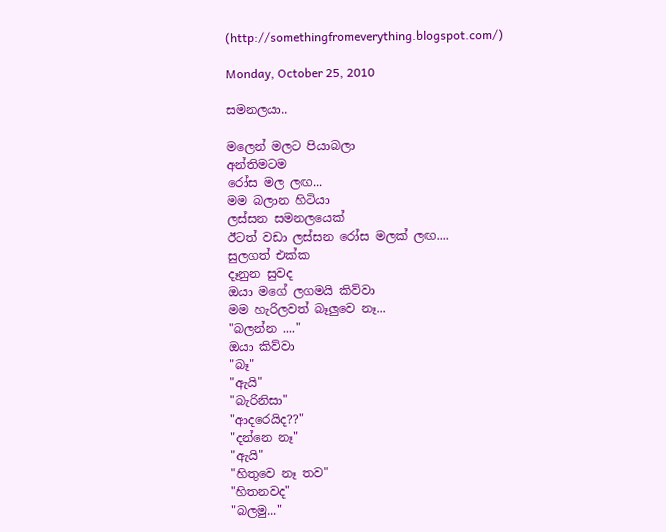(http://somethingfromeverything.blogspot.com/)

Monday, October 25, 2010

සමනලයා..

මලෙන් මලට පියාබලා
අන්තිමටම
රෝස මල ලඟ...
මම බලාන හිටියා
ලස්සන සමනලයෙක්
ඊටත් වඩා ලස්සන රෝස මලක් ලඟ....
සුලගත් එක්ක
දෑනුන සුවද
ඔයා මගේ ලගමයි කිව්වා
මම හැරිලවත් බෑලුවෙ නෑ...
"බලන්න ...."
ඔයා කිව්වා
"බෑ"
"ඇයි"
"බැරිනිසා"
"ආදරෙයිද??"
"දන්නෙ නෑ"
"ඇයි"
"හිතුවෙ නෑ තව"
"හිතනවද"
"බලමු..."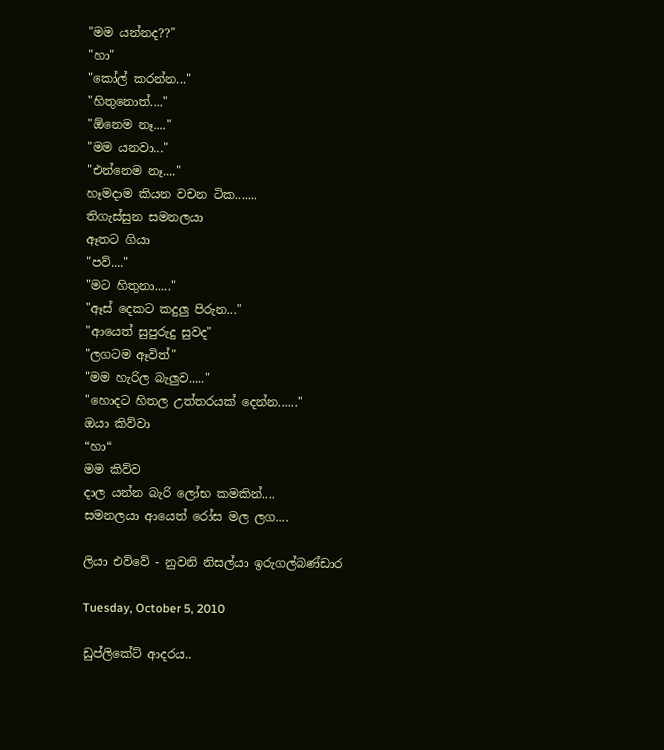"මම යන්නද??"
"හා"
"කෝල් කරන්න..."
"හිතුනොත්...."
"ඕනෙම නෑ...."
"මම යනවා..."
"එන්නෙම නෑ...."
හෑමදාම කියන වචන ටික.......
තිගැස්සුන සමනලයා
ඈතට ගියා
"පව්...."
"මට හිතුනා....."
"ඈස් දෙකට කදුලු පිරුන..."
"ආයෙත් සුපුරුදු සුවද"
"ලගටම ඈවිත්"
"මම හැරිල බැලුව....."
"හොදට හිතල උත්තරයක් දෙන්න......"
ඔයා කිව්වා
“හා“
මම කිව්ව
දාල යන්න බැරි ලෝභ කමකින්....
සමනලයා ආයෙත් රෝස මල ලග....

ලියා එව්වේ - නුවනි නිසල්යා ඉරුගල්බණ්ඩාර

Tuesday, October 5, 2010

ඩුප්ලිකේට් ආදරය..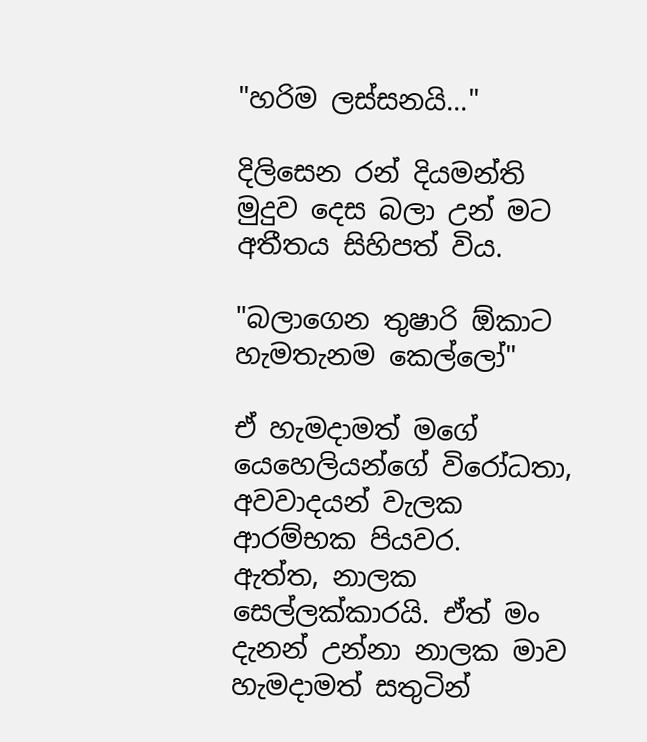"හරිම ලස්සනයි..."

දිලිසෙන රන් දියමන්ති මුදුව දෙස බලා උන් මට අතීතය සිහිපත් විය.

"බලාගෙන තුෂාරි ඕකාට හැමතැනම කෙල්ලෝ"

ඒ හැමදාමත් මගේ යෙහෙලියන්ගේ විරෝධතා, අවවාදයන් වැලක ආරම්භක පියවර.
ඇත්ත, නාලක සෙල්ලක්කාරයි. ඒත් මං දැනන් උන්නා නාලක මාව හැමදාමත් සතුටින්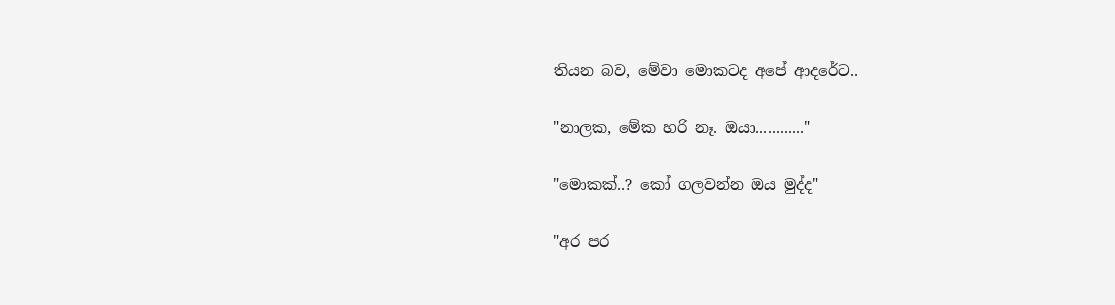තියන බව, මේවා මොකටද අපේ ආදරේට..

"නාලක, මේක හරි නෑ. ඔයා............"

"මොකක්..? කෝ ගලවන්න ඔය මුද්ද"

"අර පර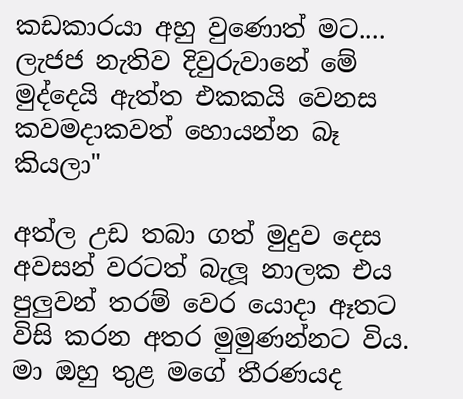කඩකාරයා අහු වුණොත් මට.... ලැජජ නැතිව දිවුරුවානේ මේ මුද්දෙයි ඇත්ත එකකයි වෙනස කවමදාකවත් හොයන්න බෑ කියලා"

අත්ල උඩ තබා ගත් මුදුව දෙස අවසන් වරටත් බැලූ නාලක එය පුලුවන් තරම් වෙර යොදා ඈතට විසි කරන අතර මුමුණන්නට විය.
මා ඔහු තුළ මගේ තීරණයද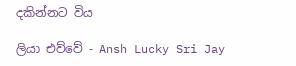දකින්නට විය

ලියා එව්වේ - Ansh Lucky Sri Jay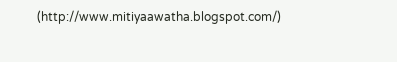(http://www.mitiyaawatha.blogspot.com/)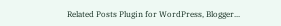Related Posts Plugin for WordPress, Blogger...